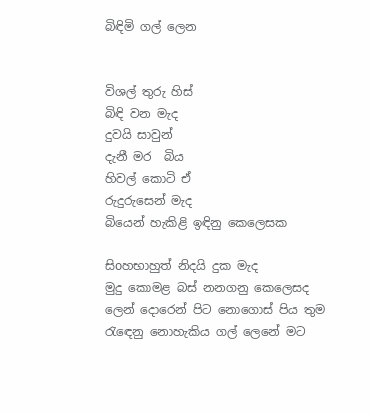බිඳිමි ගල් ලෙන


විශල් තුරු හිස්
බිඳි වන මැද
දුවයි සාවුන්
දැනී මර  බිය
හිවල් කොටි ඒ
රුදුරුසෙන් මැද
බියෙන් හැකිළි ඉඳිනු කෙලෙසක

සිoහභාහුත් නිදයි දුක මැද
මුදු කොමළ බස් නනගනු කෙලෙසද
ලෙන් දොරෙන් පිට නොගොස් පිය තුම
රැඳෙනු නොහැකිය ගල් ලෙනේ මට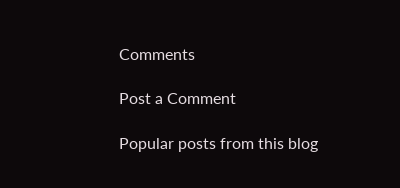Comments

Post a Comment

Popular posts from this blog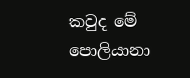කවුද මේ පොලියානා